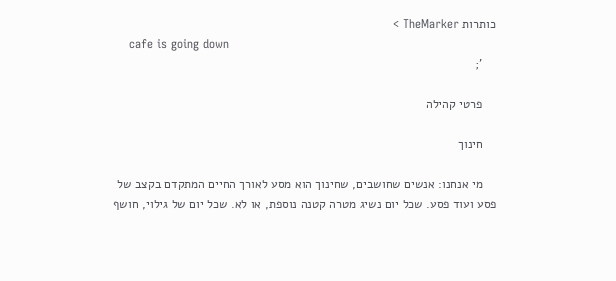כותרות TheMarker >
    cafe is going down
    ';

    פרטי קהילה

    חינוך

    מי אנחנו: אנשים שחושבים, שחינוך הוא מסע לאורך החיים המתקדם בקצב של פסע ועוד פסע. שכל יום נשיג מטרה קטנה נוספת, או לא. שכל יום של גילוי, חושף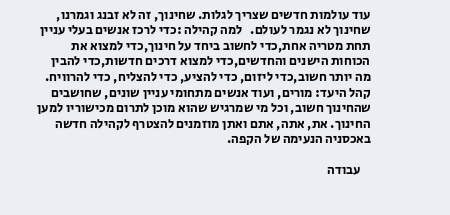עוד עולמות חדשים שצריך לגלות. שחינוך, זה לא זבנג וגמרנו, שחינוך לא נגמר לעולם.   למה קהילה :כדי לרכז אנשים בעלי עניין תחת מטריה אחת,כדי לחשוב ביחד על חינוך,כדי למצוא את הכוחות הישנים והחדשים,כדי למצוא דרכים חדשות,כדי להבין מה יותר חשוב,כדי ליזום, כדי להציע, כדי להצליח, כדי להרוויח.   קהל היעד: מורים, ועוד אנשים מתחומי עניין שונים, שחושבים שהחינוך חשוב, וכל מי שמרגיש שהוא מוכן לתרום מכישוריו למען החינוך. את, אתה, אתם ואתן מוזמנים להצטרף לקהילה חדשה באכסניה הנעימה של הקפה.

    עבודה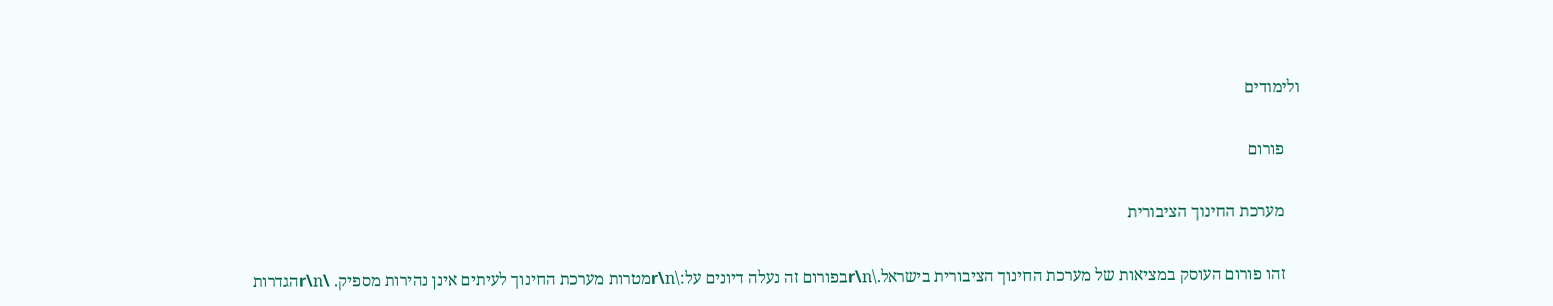ולימודים

    פורום

    מערכת החינוך הציבורית

    זהו פורום העוסק במציאות של מערכת החינוך הציבורית בישראל.\r\nבפורום זה נעלה דיונים על:\r\nמטרות מערכת החינוך לעיתים אינן נהירות מספיק. \r\nהגדרות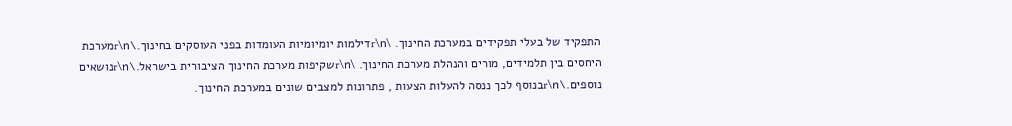התפקיד של בעלי תפקידים במערכת החינוך. \r\nדילמות יומיומיות העומדות בפני העוסקים בחינוך.\r\nמערכת היחסים בין תלמידים, מורים והנהלת מערכת החינוך. \r\nשקיפות מערכת החינוך הציבורית בישראל.\r\nנושאים נוספים.\r\nבנוסף לכך ננסה להעלות הצעות , פתרונות למצבים שונים במערכת החינוך.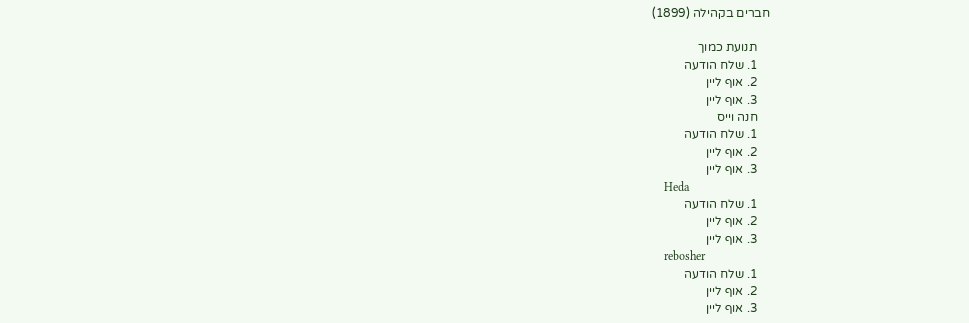חברים בקהילה (1899)

    תנועת כמוך
    1. שלח הודעה
    2. אוף ליין
    3. אוף ליין
    חנה וייס
    1. שלח הודעה
    2. אוף ליין
    3. אוף ליין
    Heda
    1. שלח הודעה
    2. אוף ליין
    3. אוף ליין
    rebosher
    1. שלח הודעה
    2. אוף ליין
    3. אוף ליין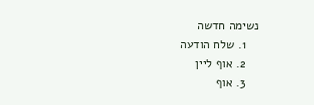נשימה חדשה
    1. שלח הודעה
    2. אוף ליין
    3. אוף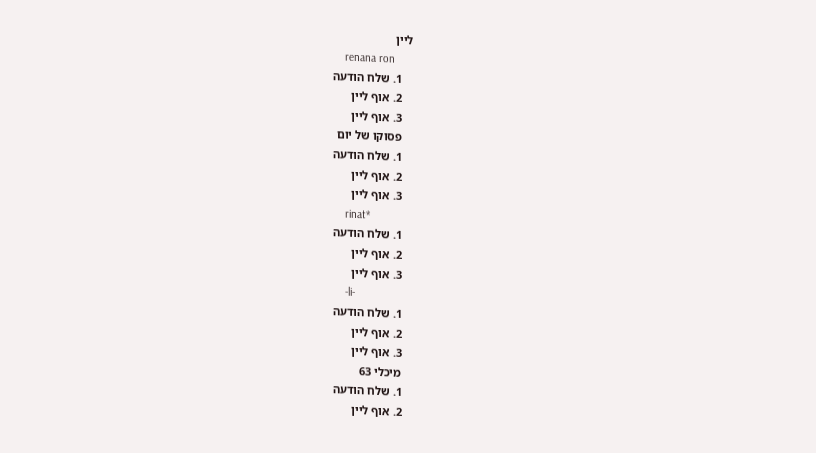ליין
    renana ron
    1. שלח הודעה
    2. אוף ליין
    3. אוף ליין
    פסוקו של יום
    1. שלח הודעה
    2. אוף ליין
    3. אוף ליין
    rinat*
    1. שלח הודעה
    2. אוף ליין
    3. אוף ליין
    -li-
    1. שלח הודעה
    2. אוף ליין
    3. אוף ליין
    מיכלי 63
    1. שלח הודעה
    2. אוף ליין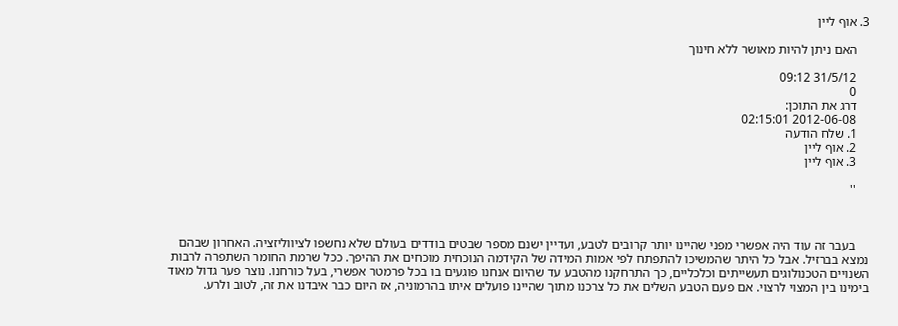3. אוף ליין

    האם ניתן להיות מאושר ללא חינוך

    31/5/12 09:12
    0
    דרג את התוכן:
    2012-06-08 02:15:01
    1. שלח הודעה
    2. אוף ליין
    3. אוף ליין

    ''



    בעבר זה עוד היה אפשרי מפני שהיינו יותר קרובים לטבע, ועדיין ישנם מספר שבטים בודדים בעולם שלא נחשפו לציווליזציה. האחרון שבהם נמצא בברזיל. אבל כל היתר שהמשיכו להתפתח לפי אמות המידה של הקידמה הנוכחית מוכחים את ההיפך. ככל שרמת החומר השתפרה לרבות השנויים הטכנולוגים תעשייתים וכלכליים, כך התרחקנו מהטבע עד שהיום אנחנו פוגעים בו בכל פרמטר אפשרי, בעל כורחנו. נוצר פער גדול מאוד בימינו בין המצוי לרצוי. אם פעם הטבע השלים את כל צרכנו מתוך שהיינו פועלים איתו בהרמוניה, אז היום כבר איבדנו את זה, לטוב ולרע.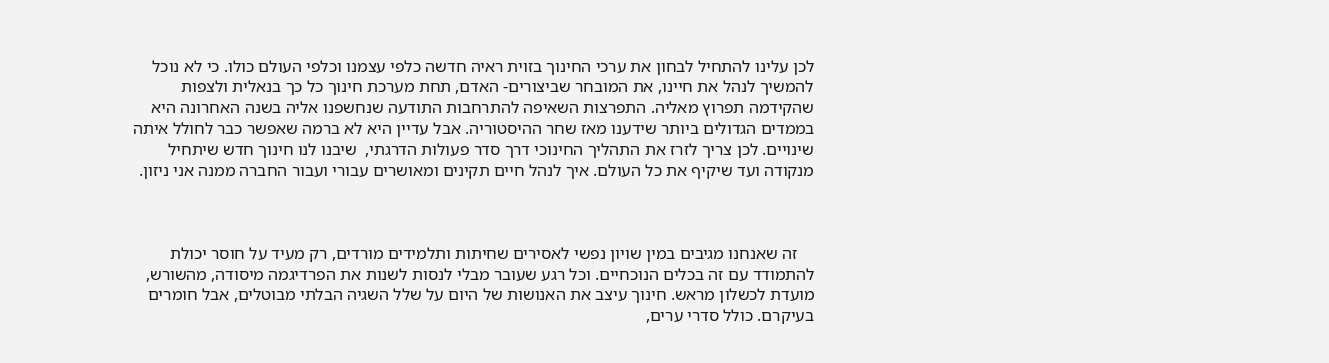לכן עלינו להתחיל לבחון את ערכי החינוך בזוית ראיה חדשה כלפי עצמנו וכלפי העולם כולו. כי לא נוכל להמשיך לנהל את חיינו, את המובחר שביצורים- האדם, תחת מערכת חינוך כל כך בנאלית ולצפות שהקידמה תפרוץ מאליה. התפרצות השאיפה להתרחבות התודעה שנחשפנו אליה בשנה האחרונה היא בממדים הגדולים ביותר שידענו מאז שחר ההיסטוריה. אבל עדיין היא לא ברמה שאפשר כבר לחולל איתה שינויים. לכן צריך לזרז את התהליך החינוכי דרך סדר פעולות הדרגתי,  שיבנו לנו חינוך חדש שיתחיל מנקודה ועד שיקיף את כל העולם. איך לנהל חיים תקינים ומאושרים עבורי ועבור החברה ממנה אני ניזון.



    זה שאנחנו מגיבים במין שויון נפשי לאסירים שחיתות ותלמידים מורדים, רק מעיד על חוסר יכולת להתמודד עם זה בכלים הנוכחיים. וכל רגע שעובר מבלי לנסות לשנות את הפרדיגמה מיסודה, מהשורש, מועדת לכשלון מראש. חינוך עיצב את האנושות של היום על שלל השגיה הבלתי מבוטלים, אבל חומרים בעיקרם. כולל סדרי ערים,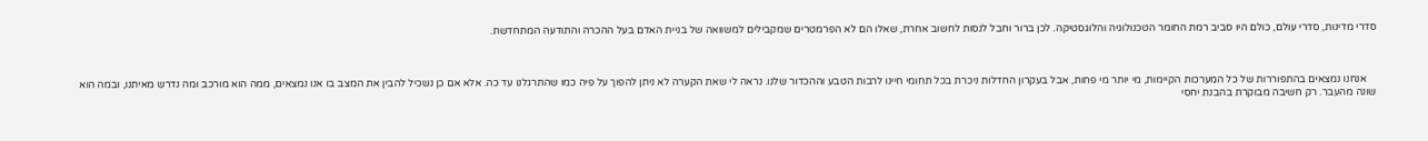סדרי מדינות, סדרי עולם, כולם היו סביב רמת החומר הטכנולוגיה והלוגסטיקה. לכן ברור וחבל לנסות לחשוב אחרת, שאלו הם לא הפרמטרים שמקבילים למשוואה של בניית האדם בעל ההכרה והתודעה המתחדשת.



    אנחנו נמצאים בהתפוררות של כל המערכות הקיימות, מי יותר מי פחות, אבל בעקרון החדלות ניכרת בכל תחומי חיינו לרבות הטבע וההכדור שלנו. נראה לי שאת הקערה לא ניתן להפוך על פיה כמו שהתרגלנו עד כה. אלא אם כן נשכיל להבין את המצב בו אנו נמצאים, ממה הוא מורכב ומה נדרש מאיתנו, ובמה הוא שונה מהעבר. רק חשיבה מבוקרת בהבנת יחסי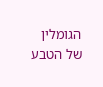הגומלין של הטבע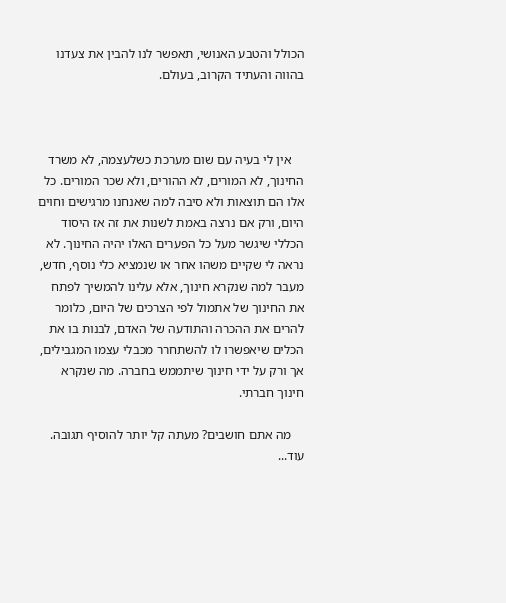הכולל והטבע האנושי, תאפשר לנו להבין את צעדנו בהווה והעתיד הקרוב, בעולם.



    אין לי בעיה עם שום מערכת כשלעצמה, לא משרד החינוך, לא המורים, לא ההורים, ולא שכר המורים. כל אלו הם תוצאות ולא סיבה למה שאנחנו מרגישים וחוים היום, ורק אם נרצה באמת לשנות את זה אז היסוד הכללי שיגשר מעל כל הפערים האלו יהיה החינוך. לא נראה לי שקיים משהו אחר או שנמציא כלי נוסף, חדש, מעבר למה שנקרא חינוך, אלא עלינו להמשיך לפתח את החינוך של אתמול לפי הצרכים של היום, כלומר להרים את ההכרה והתודעה של האדם, לבנות בו את הכלים שיאפשרו לו להשתחרר מכבלי עצמו המגבילים, אך ורק על ידי חינוך שיתממש בחברה. מה שנקרא חינוך חברתי.

    מה אתם חושבים? מעתה קל יותר להוסיף תגובה. עוד...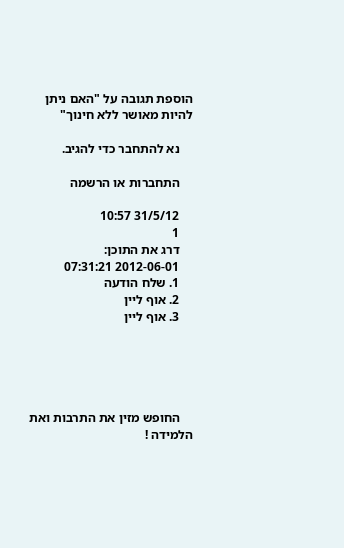הוספת תגובה על "האם ניתן להיות מאושר ללא חינוך"

    נא להתחבר כדי להגיב.

    התחברות או הרשמה

    31/5/12 10:57
    1
    דרג את התוכן:
    2012-06-01 07:31:21
    1. שלח הודעה
    2. אוף ליין
    3. אוף ליין





    החופש מזין את התרבות ואת הלמידה !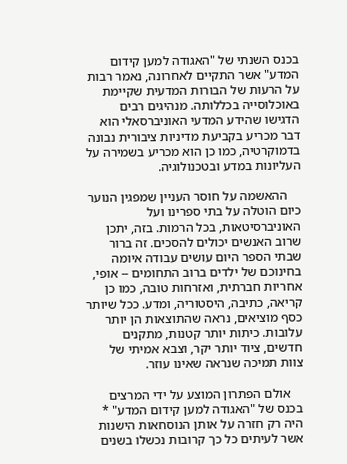בכנס השנתי של "האגודה למען קידום המדע" אשר התקיים לאחרונה, נאמר רבות על הרעות של הבורות המדעית שקיימת באוכלוסייה בכללותה. מנהיגים רבים הדגישו שהידע המדעי האוניברסאלי הוא דבר מכריע בקביעת מדיניות ציבורית נבונה בדמוקרטיה, כמו כן הוא מכריע בשמירה על העליונות במדע ובטכנולוגיה.

    ההאשמה על חוסר העניין שמפגין הנוער כיום הוטלה על בתי ספרינו ועל האוניברסיטאות, בכל הרמות. בזה, יתכן שרוב האנשים יכולים להסכים. זה ברור שבתי הספר היום עושים עבודה איומה בחינוכם של ילדים ברוב התחומים -- אופי, אחריות חברתית, ואזרחות טובה, כמו כן קריאה, כתיבה, היסטוריה, ומדע. ככל שיותר כסף מוציאים, נראה שהתוצאות הן יותר עלובות. כיתות יותר קטנות, מתקנים חדשים, ציוד יותר יקר, וצבא אמיתי של צוות תמיכה שנראה שאינו עוזר.

    אולם הפתרון המוצע על ידי המרצים בכנס של "האגודה למען קידום המדע" * היה רק חזרה על אותן הנוסחאות הישנות אשר לעיתים כל כך קרובות נכשלו בשנים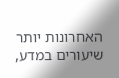האחרונות יותר שיעורים במדע,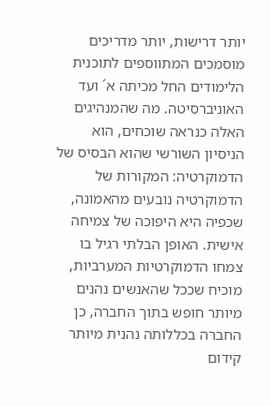יותר דרישות, יותר מדריכים מוסמכים המתווספים לתוכנית הלימודים החל מכיתה א´ ועד האוניברסיטה. מה שהמנהיגים האלה כנראה שוכחים, הוא הניסיון השורשי שהוא הבסיס של הדמוקרטיה: המקורות של הדמוקרטיה נובעים מהאמונה, שכפיה היא היפוכה של צמיחה אישית. האופן הבלתי רגיל בו צמחו הדמוקרטיות המערביות, מוכיח שככל שהאנשים נהנים מיותר חופש בתוך החברה, כן החברה בכללותה נהנית מיותר קידום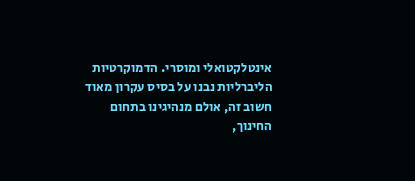אינטלקטואלי ומוסרי. הדמוקרטיות הליברליות נבנו על בסיס עקרון מאוד חשוב זה, אולם מנהיגינו בתחום החינוך,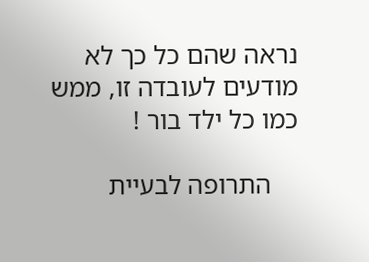נראה שהם כל כך לא מודעים לעובדה זו, ממש כמו כל ילד בור !

    התרופה לבעיית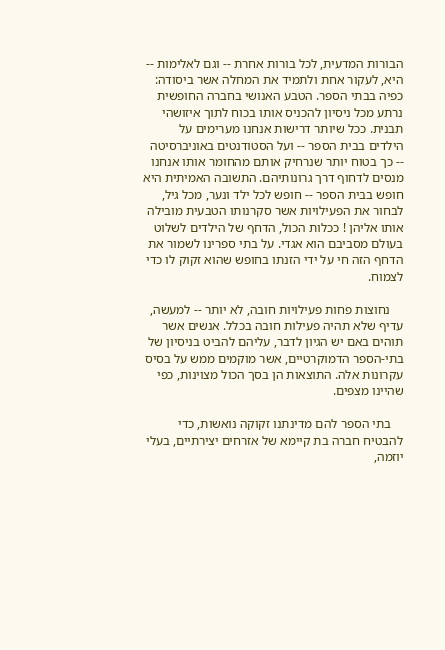הבורות המדעית, לכל בורות אחרת -- וגם לאלימות -- היא, לעקור אחת ולתמיד את המחלה אשר ביסודה: כפיה בבתי הספר. הטבע האנושי בחברה החופשית נרתע מכל ניסיון להכניס אותו בכוח לתוך איזושהי תבנית. ככל שיותר דרישות אנחנו מערימים על הילדים בבית הספר -- ועל הסטודנטים באוניברסיטה -- כך בטוח יותר שנרחיק אותם מהחומר אותו אנחנו מנסים לדחוף דרך גרונותיהם. התשובה האמיתית היא חופש בבית הספר -- חופש לכל ילד ונער, מכל גיל, לבחור את הפעילויות אשר סקרנותו הטבעית מובילה אותו אליהן ! ככלות הכול, הדחף של הילדים לשלוט בעולם מסביבם הוא אגדי. על בתי ספרינו לשמור את הדחף הזה חי על ידי הזנתו בחופש שהוא זקוק לו כדי לצמוח.

    נחוצות פחות פעילויות חובה, לא יותר -- למעשה, עדיף שלא תהיה פעילות חובה בכלל. אנשים אשר תוהים באם יש הגיון לדבר, עליהם להביט בניסיון של בתי-הספר הדמוקרטיים, אשר מוקמים ממש על בסיס עקרונות אלה. התוצאות הן בסך הכול מצוינות, כפי שהיינו מצפים.

    בתי הספר להם מדינתנו זקוקה נואשות, כדי להבטיח חברה בת קיימא של אזרחים יצירתיים, בעלי יוזמה,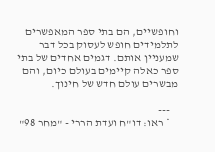וחופשיים, הם בתי ספר המאפשרים לתלמידים חופש לעסוק בכל דבר שמעניין אותם. דגמים אחדים של בתי ספר כאלה קיימים בעולם כיום, והם מבשרים עולם חדש של חינוך.

    ---
    * ראו: דו"ח ועדת הררי - "מחר 98"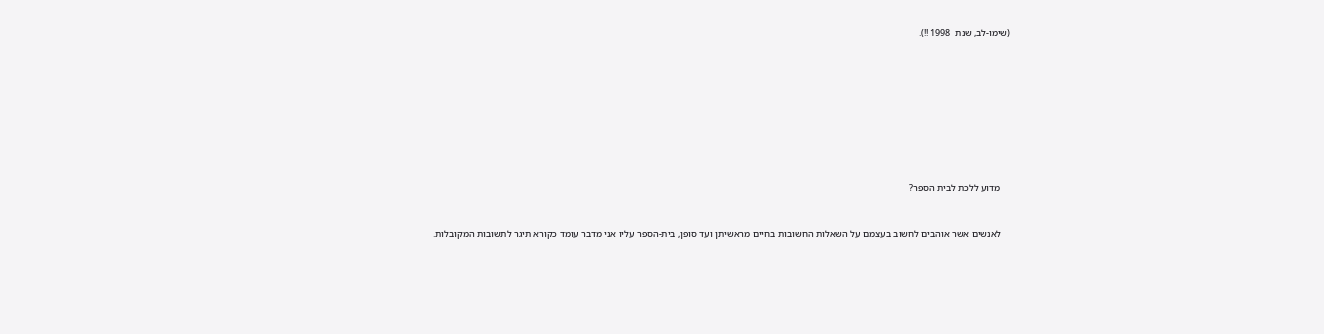(שימו-לב, שנת  1998 !!).









    מדוע ללכת לבית הספר?


    לאנשים אשר אוהבים לחשוב בעצמם על השאלות החשובות בחיים מראשיתן ועד סופן, בית-הספר עליו אני מדבר עומד כקורא תיגר לתשובות המקובלות.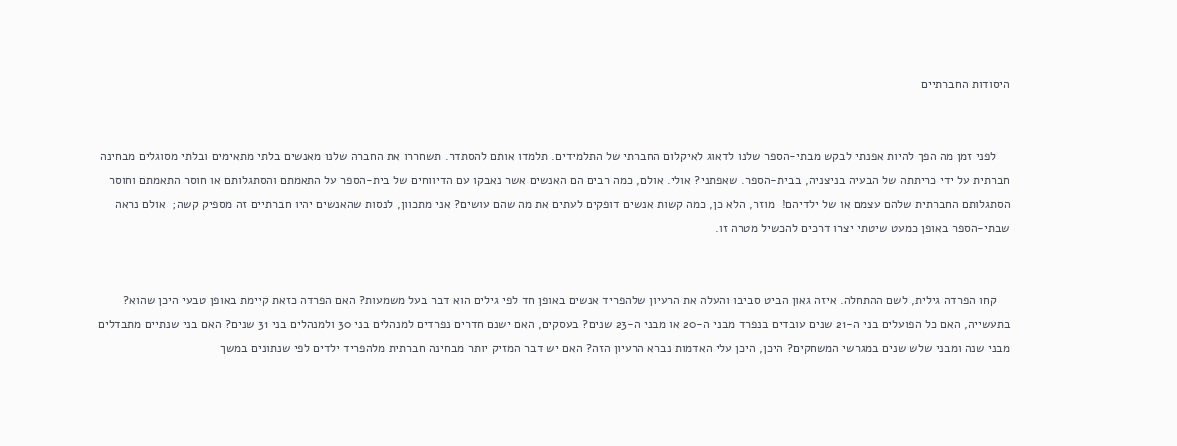היסודות החברתיים


    לפני זמן מה הפך להיות אפנתי לבקש מבתי-הספר שלנו לדאוג לאיקלום החברתי של התלמידים. תלמדו אותם להסתדר. תשחררו את החברה שלנו מאנשים בלתי מתאימים ובלתי מסוגלים מבחינה חברתית על ידי כריתתה של הבעיה בניצניה, בבית-הספר. שאפתני? אולי. אולם, כמה רבים הם האנשים אשר נאבקו עם הדיווחים של בית-הספר על התאמתם והסתגלותם או חוסר התאמתם וחוסר הסתגלותם החברתית שלהם עצמם או של ילדיהם!  מוזר, הלא כן, כמה קשות אנשים דופקים לעתים את מה שהם עושים? אני מתכוון, לנסות שהאנשים יהיו חברתיים זה מספיק קשה;  אולם נראה שבתי-הספר באופן כמעט שיטתי יצרו דרכים להכשיל מטרה זו.


    קחו הפרדה גילית, לשם ההתחלה. איזה גאון הביט סביבו והעלה את הרעיון שלהפריד אנשים באופן חד לפי גילים הוא דבר בעל משמעות? האם הפרדה כזאת קיימת באופן טבעי היכן שהוא? בתעשייה, האם כל הפועלים בני ה-21 שנים עובדים בנפרד מבני ה-20 או מבני ה-23 שנים? בעסקים, האם ישנם חדרים נפרדים למנהלים בני 30 ולמנהלים בני 31 שנים? האם בני שנתיים מתבדלים מבני שנה ומבני שלש שנים במגרשי המשחקים? היכן, היכן עלי האדמות נברא הרעיון הזה? האם יש דבר המזיק יותר מבחינה חברתית מלהפריד ילדים לפי שנתונים במשך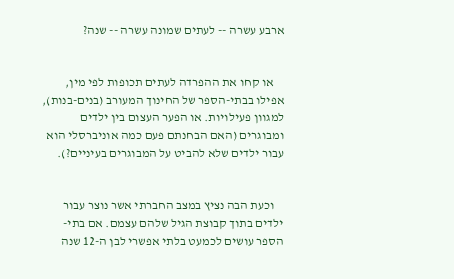ארבע עשרה -- לעתים שמונה עשרה -- שנה?


    או קחו את ההפרדה לעתים תכופות לפי מין, אפילו בבתי-הספר של החינוך המעורב (בנים-בנות), למגוון פעילויות. או הפער העצום בין ילדים ומבוגרים (האם הבחנתם פעם כמה אוניברסלי הוא עבור ילדים שלא להביט על המבוגרים בעיניים?).


    וכעת הבה נציץ במצב החברתי אשר נוצר עבור ילדים בתוך קבוצת הגיל שלהם עצמם. אם בתי-הספר עושים לכמעט בלתי אפשרי לבן ה-12 שנה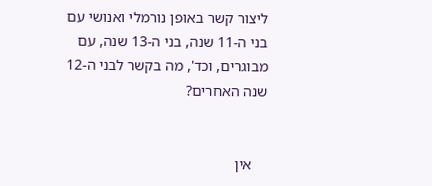ליצור קשר באופן נורמלי ואנושי עם בני ה-11 שנה, בני ה-13 שנה, עם מבוגרים, וכד', מה בקשר לבני ה-12 שנה האחרים?


    אין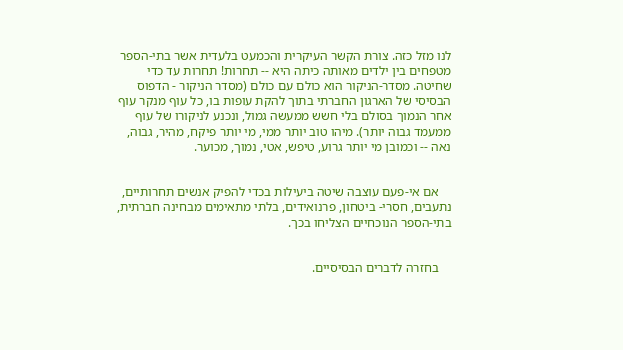לנו מזל כזה. צורת הקשר העיקרית והכמעט בלעדית אשר בתי-הספר מטפחים בין ילדים מאותה כיתה היא -- תחרות! תחרות עד כדי שחיטה. מסדר-הניקור הוא כולם עם כולם (מסדר הניקור - הדפוס הבסיסי של הארגון החברתי בתוך להקת עופות בו, כל עוף מנקר עוף אחר הנמוך בסולם בלי חשש ממעשה גמול, ונכנע לניקורו של עוף ממעמד גבוה יותר). מיהו טוב יותר ממי, מי יותר פיקח, מהיר, גבוה, נאה -- וכמובן מי יותר גרוע, טיפש, אטי, נמוך, מכוער.


    אם אי-פעם עוצבה שיטה ביעילות בכדי להפיק אנשים תחרותיים, נתעבים, חסרי- ביטחון, פרנואידים, בלתי מתאימים מבחינה חברתית, בתי-הספר הנוכחיים הצליחו בכך.


    בחזרה לדברים הבסיסיים.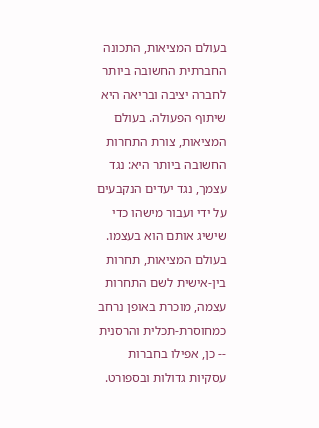בעולם המציאות, התכונה החברתית החשובה ביותר לחברה יציבה ובריאה היא שיתוף הפעולה. בעולם המציאות, צורת התחרות החשובה ביותר היא: נגד עצמך, נגד יעדים הנקבעים על ידי ועבור מישהו כדי שישיג אותם הוא בעצמו. בעולם המציאות, תחרות בין-אישית לשם התחרות עצמה, מוכרת באופן נרחב כמחוסרת-תכלית והרסנית -- כן, אפילו בחברות עסקיות גדולות ובספורט.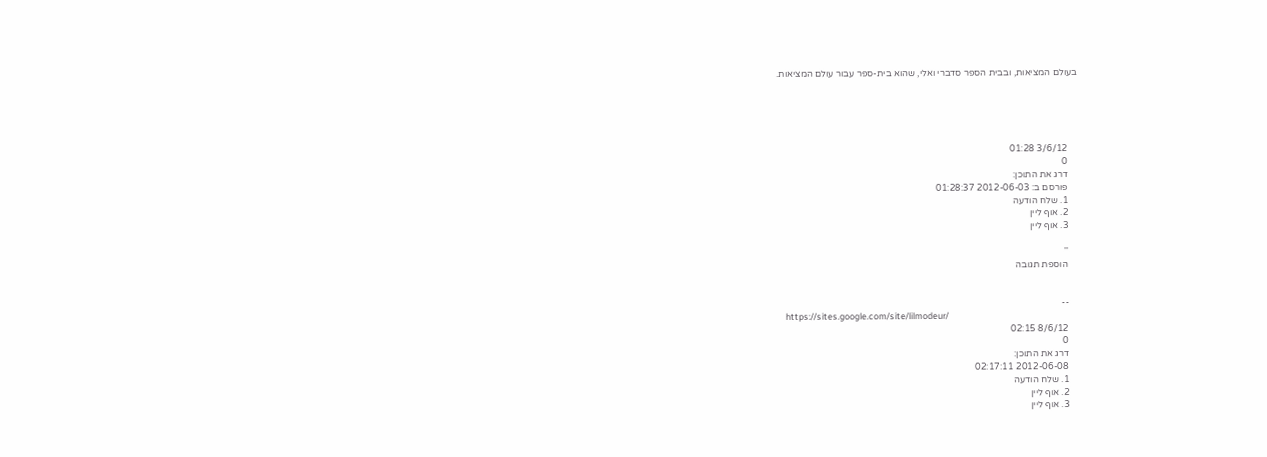בעולם המציאות, ובבית הספר סדברי ואלי, שהוא בית-ספר עבור עולם המציאות.





    3/6/12 01:28
    0
    דרג את התוכן:
    פורסם ב: 2012-06-03 01:28:37
    1. שלח הודעה
    2. אוף ליין
    3. אוף ליין

    ''
    הוספת תגובה


    --
    https://sites.google.com/site/lilmodeur/
    8/6/12 02:15
    0
    דרג את התוכן:
    2012-06-08 02:17:11
    1. שלח הודעה
    2. אוף ליין
    3. אוף ליין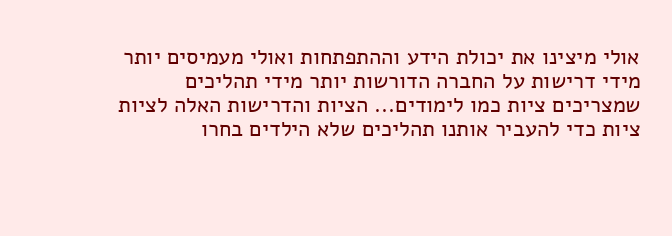אולי מיצינו את יכולת הידע וההתפתחות ואולי מעמיסים יותר מידי דרישות על החברה הדורשות יותר מידי תהליכים שמצריכים ציות כמו לימודים... הציות והדרישות האלה לציות ציות כדי להעביר אותנו תהליכים שלא הילדים בחרו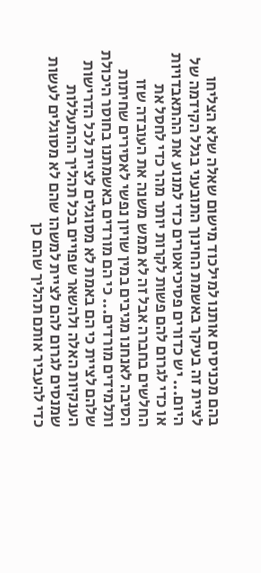בהם מכניסים אותנו למילכוד מישום שאלה שלא הצליחו לציית זה בעיקר באשמת החינוך התובעני בגלל הקידמה של היום... יש כדורים פסיכיאטרים כדי למנוע את ההתאבדויות או כדי לגרום להם פשות לקרות יותר מהר כדי לחסל את החלשים בחברה אבל זה לא ממש משנה את העובדה שזו הסיבה לאנחנו מגיבים במין שויון נפשי לאסירים שחיתות ותלמידים מורדים... כי הם מורדים באשמתנו בחוסר היכולת שלהם לציית כי הם באמת לא מסוגלים לציית לכל הדרישות הענקיות האלה ולהשאר שפויים בכל תהליך ההתעללות שמנסים לגרום להם לציית למשהו שהם לא מסוגלים לעשות כדי להעביר אותם תהליך שהם כן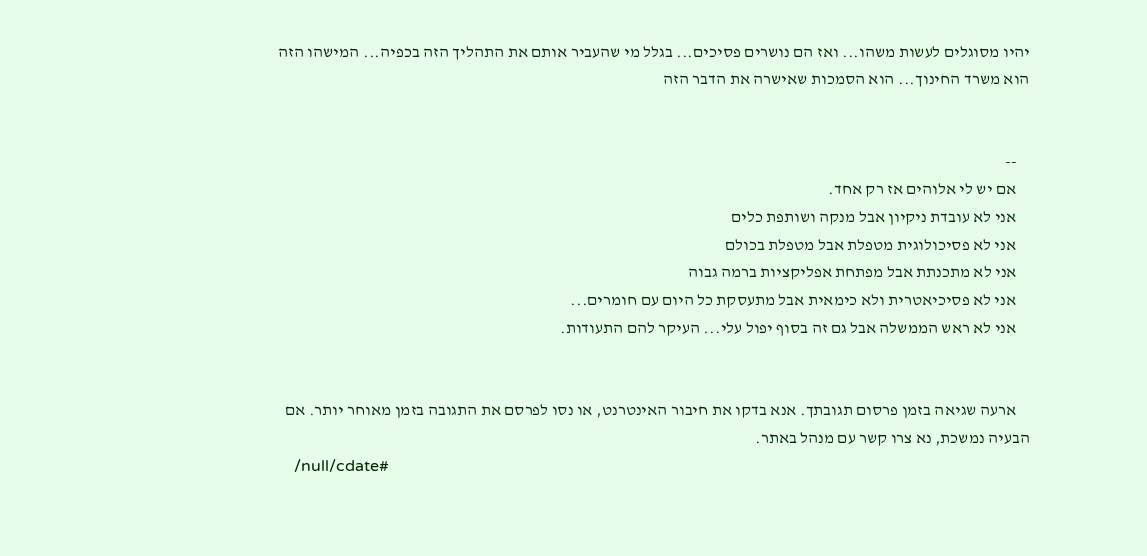יהיו מסוגלים לעשות משהו... ואז הם נושרים פסיכים... בגלל מי שהעביר אותם את התהליך הזה בכפיה... המישהו הזה הוא משרד החינוך... הוא הסמכות שאישרה את הדבר הזה


    --
    אם יש לי אלוהים אז רק אחד.
    אני לא עובדת ניקיון אבל מנקה ושותפת כלים
    אני לא פסיכולוגית מטפלת אבל מטפלת בכולם
    אני לא מתכנתת אבל מפתחת אפליקציות ברמה גבוה
    אני לא פסיכיאטרית ולא כימאית אבל מתעסקת כל היום עם חומרים...
    אני לא ראש הממשלה אבל גם זה בסוף יפול עלי... העיקר להם התעודות.


    ארעה שגיאה בזמן פרסום תגובתך. אנא בדקו את חיבור האינטרנט, או נסו לפרסם את התגובה בזמן מאוחר יותר. אם הבעיה נמשכת, נא צרו קשר עם מנהל באתר.
    /null/cdate#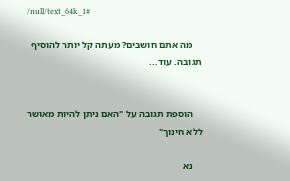/null/text_64k_1#

    מה אתם חושבים? מעתה קל יותר להוסיף תגובה. עוד...


    הוספת תגובה על "האם ניתן להיות מאושר ללא חינוך"

    נא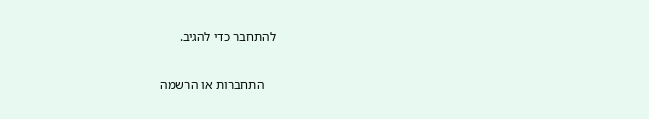להתחבר כדי להגיב.

    התחברות או הרשמה